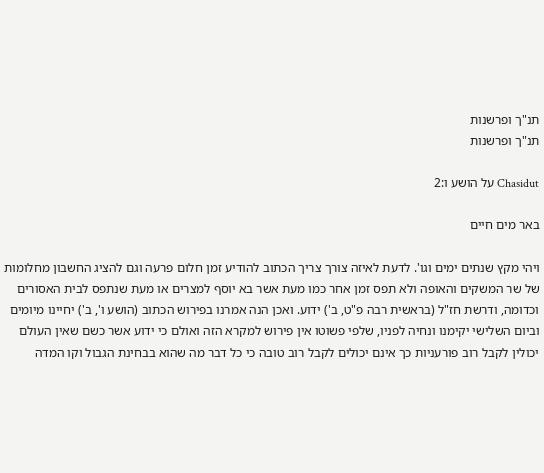תנ"ך ופרשנות
תנ"ך ופרשנות

Chasidut על הושע ו:2

באר מים חיים

ויהי מקץ שנתים ימים וגו'. לדעת לאיזה צורך צריך הכתוב להודיע זמן חלום פרעה וגם להציג החשבון מחלומות של שר המשקים והאופה ולא תפס זמן אחר כמו מעת אשר בא יוסף למצרים או מעת שנתפס לבית האסורים וכדומה, ודרשת חז"ל (בראשית רבה פ"ט, ב') ידוע. ואכן הנה אמרנו בפירוש הכתוב (הושע ו', ב') יחיינו מיומים וביום השלישי יקימנו ונחיה לפניו, שלפי פשוטו אין פירוש למקרא הזה ואולם כי ידוע אשר כשם שאין העולם יכולין לקבל רוב פורעניות כך אינם יכולים לקבל רוב טובה כי כל דבר מה שהוא בבחינת הגבול וקו המדה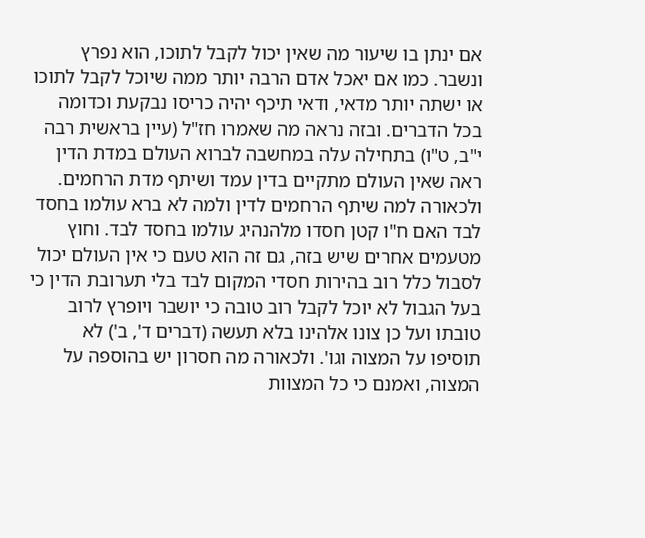אם ינתן בו שיעור מה שאין יכול לקבל לתוכו, הוא נפרץ ונשבר. כמו אם יאכל אדם הרבה יותר ממה שיוכל לקבל לתוכו או ישתה יותר מדאי, ודאי תיכף יהיה כריסו נבקעת וכדומה בכל הדברים. ובזה נראה מה שאמרו חז"ל (עיין בראשית רבה י"ב, ט"ו) בתחילה עלה במחשבה לברוא העולם במדת הדין ראה שאין העולם מתקיים בדין עמד ושיתף מדת הרחמים. ולכאורה למה שיתף הרחמים לדין ולמה לא ברא עולמו בחסד לבד האם ח"ו קטן חסדו מלהנהיג עולמו בחסד לבד. וחוץ מטעמים אחרים שיש בזה, גם זה הוא טעם כי אין העולם יכול לסבול כלל רוב בהירות חסדי המקום לבד בלי תערובת הדין כי בעל הגבול לא יוכל לקבל רוב טובה כי יושבר ויופרץ לרוב טובתו ועל כן צונו אלהינו בלא תעשה (דברים ד', ב') לא תוסיפו על המצוה וגו'. ולכאורה מה חסרון יש בהוספה על המצוה, ואמנם כי כל המצוות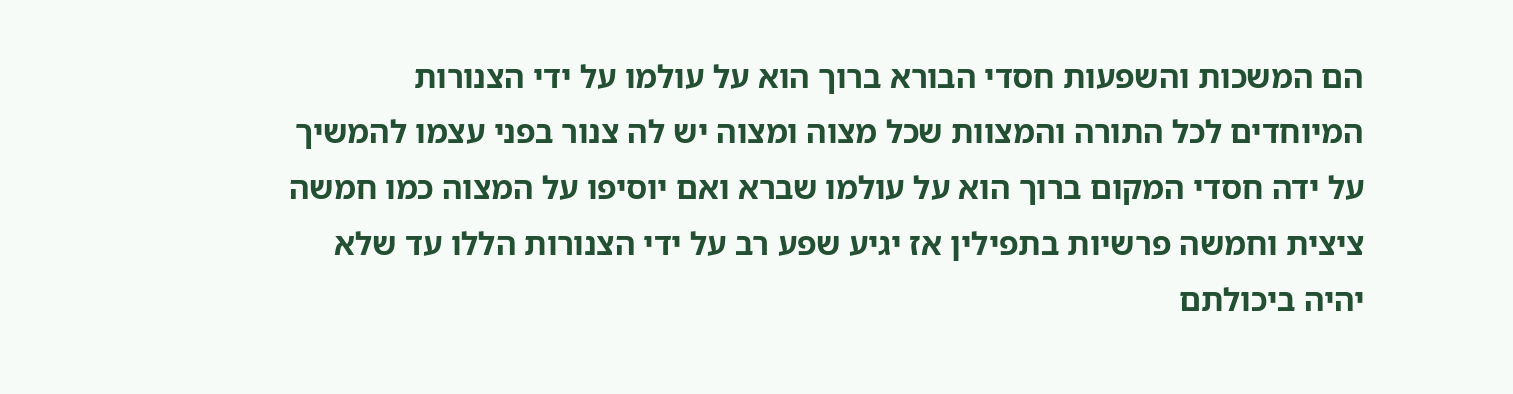הם המשכות והשפעות חסדי הבורא ברוך הוא על עולמו על ידי הצנורות המיוחדים לכל התורה והמצוות שכל מצוה ומצוה יש לה צנור בפני עצמו להמשיך על ידה חסדי המקום ברוך הוא על עולמו שברא ואם יוסיפו על המצוה כמו חמשה ציצית וחמשה פרשיות בתפילין אז יגיע שפע רב על ידי הצנורות הללו עד שלא יהיה ביכולתם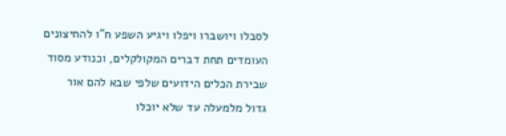לסבלו ויושברו ויפלו ויגיע השפע ח"ו להחיצונים העומדים תחת דברים המקולקלים, וכנודע מסוד שבירת הכלים הידועים שלפי שבא להם אור גדול מלמעלה עד שלא יוכלו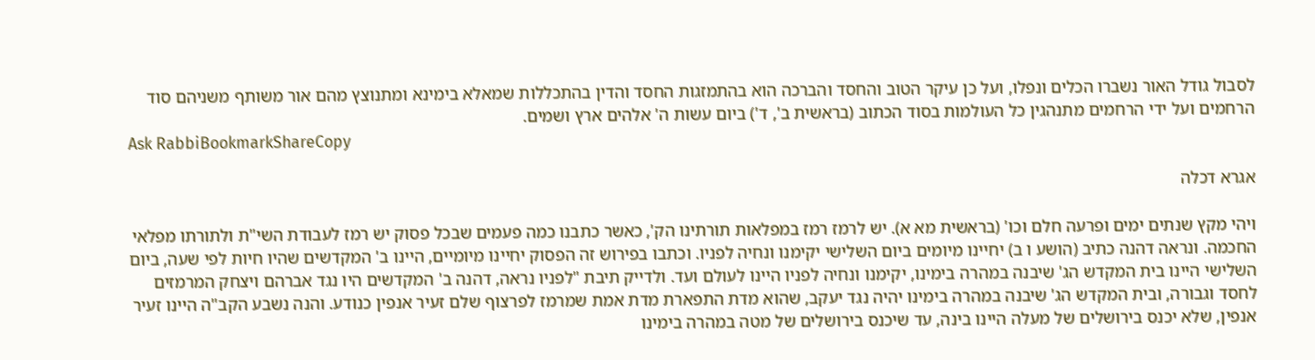לסבול גודל האור נשברו הכלים ונפלו, ועל כן עיקר הטוב והחסד והברכה הוא בהתמזגות החסד והדין בהתכללות שמאלא בימינא ומתנוצץ מהם אור משותף משניהם סוד הרחמים ועל ידי הרחמים מתנהגין כל העולמות בסוד הכתוב (בראשית ב', ד') ביום עשות ה' אלהים ארץ ושמים.
Ask RabbiBookmarkShareCopy

אגרא דכלה

ויהי מקץ שנתים ימים ופרעה חלם וכו' (בראשית מא א). יש לרמז רמז במפלאות תורתינו הק', כאשר כתבנו כמה פעמים שבכל פסוק יש רמז לעבודת השי"ת ולתורתו מפלאי החכמה. ונראה דהנה כתיב (הושע ו ב) יחיינו מיומים ביום השלישי יקימנו ונחיה לפניו. וכתבו בפירוש זה הפסוק יחיינו מיומיים, היינו ב' המקדשים שהיו חיות לפי שעה, ביום השלישי היינו בית המקדש הג' שיבנה במהרה בימינו, יקימנו ונחיה לפניו היינו לעולם ועד. ולדייק תיבת "לפניו נראה, דהנה ב' המקדשים היו נגד אברהם ויצחק המרמזים לחסד וגבורה, ובית המקדש הג' שיבנה במהרה בימינו יהיה נגד יעקב, שהוא מדת התפארת מדת אמת שמרמז לפרצוף שלם זעיר אנפין כנודע. והנה נשבע הקב"ה היינו זעיר אנפין, שלא יכנס בירושלים של מעלה היינו בינה, עד שיכנס בירושלים של מטה במהרה בימינו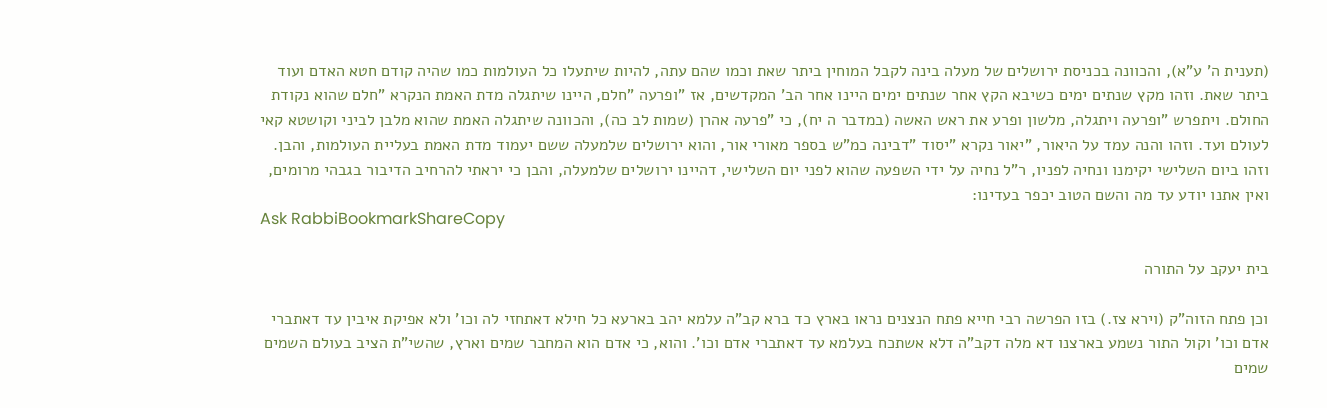(תענית ה' ע"א), והכוונה בכניסת ירושלים של מעלה בינה לקבל המוחין ביתר שאת וכמו שהם עתה, להיות שיתעלו כל העולמות כמו שהיה קודם חטא האדם ועוד ביתר שאת. וזהו מקץ שנתים ימים כשיבא הקץ אחר שנתים ימים היינו אחר הב' המקדשים, אז "ופרעה "חלם, היינו שיתגלה מדת האמת הנקרא "חלם שהוא נקודת החולם. ויתפרש "ופרעה ויתגלה, מלשון ופרע את ראש האשה (במדבר ה יח), כי "פרעה אהרן (שמות לב כה), והכוונה שיתגלה האמת שהוא מלבן לביני וקושטא קאי לעולם ועד. וזהו והנה עמד על היאור, "יאור נקרא "יסוד "דבינה כמ"ש בספר מאורי אור, והוא ירושלים שלמעלה ששם יעמוד מדת האמת בעליית העולמות, והבן. וזהו ביום השלישי יקימנו ונחיה לפניו, ר"ל נחיה על ידי השפעה שהוא לפני יום השלישי, דהיינו ירושלים שלמעלה, והבן כי יראתי להרחיב הדיבור בגבהי מרומים, ואין אתנו יודע עד מה והשם הטוב יכפר בעדינו:
Ask RabbiBookmarkShareCopy

בית יעקב על התורה

וכן פתח הזוה"ק (וירא צז.) בזו הפרשה רבי חייא פתח הנצנים נראו בארץ כד ברא קב"ה עלמא יהב בארעא כל חילא דאתחזי לה וכו' ולא אפיקת איבין עד דאתברי אדם וכו' וקול התור נשמע בארצנו דא מלה דקב"ה דלא אשתכח בעלמא עד דאתברי אדם וכו'. והוא, כי אדם הוא המחבר שמים וארץ, שהשי"ת הציב בעולם השמים שמים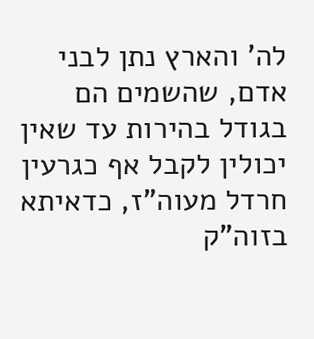לה' והארץ נתן לבני אדם, שהשמים הם בגודל בהירות עד שאין יכולין לקבל אף כגרעין חרדל מעוה"ז, כדאיתא בזוה"ק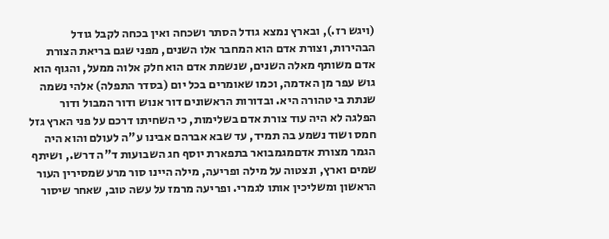(ויגש רז.), ובארץ נמצא גודל הסתר ושכחה ואין בכחה לקבל גודל הבהירות, וצורת אדם הוא המחבר אלו השנים, מפני שגם בריאת הצורת אדם משותף מאלה השנים, שנשמת אדם הוא חלק אלוה ממעל, והגוף הוא גוש עפר מן האדמה, וכמו שאומרים בכל יום (בסדר התפלה) אלהי נשמה שנתת בי טהורה היא. ובדורות הראשונים דור אנוש ודור המבול ודור הפלגה לא היה עוד צורת אדם בשלימות, כי השחיתו דרכם על פני הארץ גזל חמס ושוד נשמע בה תמיד, עד שבא אברהם אבינו ע"ה לעולם והוא היה הגמר מצורת אדםמגמבואר בתפארת יוסף חג השבועות ד"ה דרש., ושיתף שמים וארץ, ונצטוה על מילה ופריעה, מילה היינו סור מרע שמסירין העור הראשון ומשליכין אותו לגמרי. ופריעה מרמז על עשה טוב, שאחר שיסור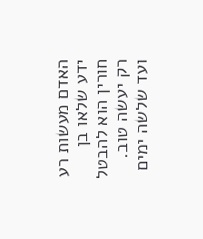האדם מעשות רע ידע שלאו בן חורין הוא להבטל רק יעשה טוב. ועד שלשה ימים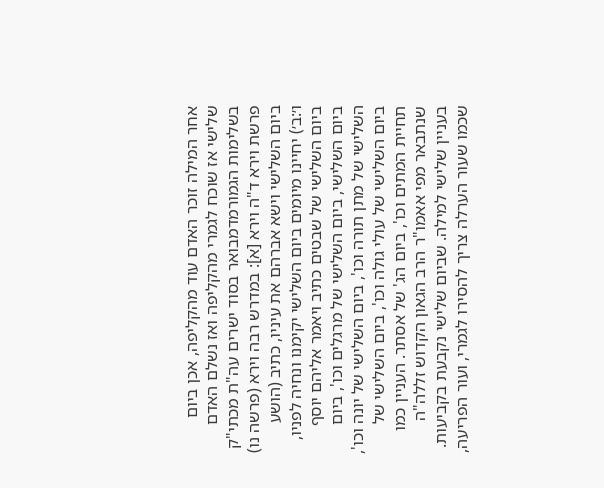אחר המילה זוכר האדם עוד מהקליפה, אכן ביום שלישי אז שוכח לגמרי מהקליפה ואז נשלם האדם בשלימות הגמורמדמבואר בסוד ישרים עה"ת מכתי"ק פרשת וירא ד"ה וירא [א]: במדרש רבה וירא (פרשה נו) ביום השלישי וישא אברהם את עיניו, כתיב (הושע ו׳:ב׳) יחיינו מיומים ביום השלישי יקימנו ונחיה לפניו, ביום השלישי של שבטים כתיב ויאמר אליהם יוסף ביום השלישי, ביום השלישי של מרגלים וכו', ביום השלישי של מתן תורה וכו', ביום השלישי של יונה וכו', ביום השלישי של עולי גולה וכו', ביום השלישי של תחיית המתים וכו', ביום הג' של אסתר. העניין כמו שנתבאר מפי אאמו"ר הרב הגאון הקדוש זללה"ה בעניין שלישי למילה. שביום שלישי נקבעת בקביעות. שכמו שעור הערלה צריך להסירו לגמרי, ועור הפריעה,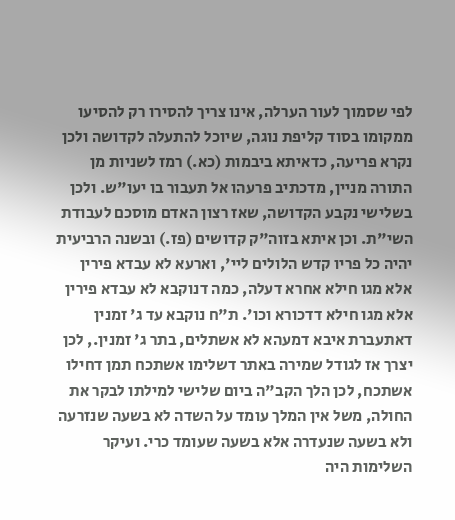לפי שסמוך לעור הערלה, אינו צריך להסירו רק להסיעו ממקומו בסוד קליפת נוגה, שיוכל להתעלה לקדושה ולכן נקרא פריעה, כדאיתא ביבמות (כא.) רמז לשניות מן התורה מניין, מדכתיב פרעהו אל תעבור בו יעו"ש. ולכן בשלישי נקבע הקדושה, שאז רצון האדם מוסכם לעבודת השי"ת. וכן איתא בזוה"ק קדושים (פז.) ובשנה הרביעית יהיה כל פריו קדש הלולים ליי', וארעא לא עבדא פירין אלא מגו חילא אחרא דעלה, כמה דנוקבא לא עבדא פירין אלא מגו חילא דדכורא וכו'. ת"ח נוקבא עד ג' זמנין דאתעברת איבא דמעהא לא אשתלים, בתר ג' זמנין., לכן יצרך אז לגודל שמירה באתר דשלימו אשתכח תמן דחילו אשתכח, לכן הלך הקב"ה ביום שלישי למילתו לבקר את החולה, משל אין המלך עומד על השדה לא בשעה שנזרעה ולא בשעה שנעדרה אלא בשעה שעומד כרי. ועיקר השלימות היה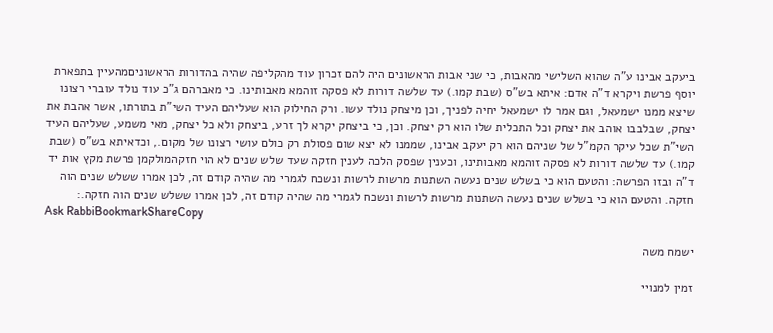ביעקב אבינו ע"ה שהוא השלישי מהאבות, כי שני אבות הראשונים היה להם זכרון עוד מהקליפה שהיה בהדורות הראשוניםמהעיין בתפארת יוסף פרשת ויקרא ד"ה אדם: איתא בש"ס (שבת קמו.) עד שלשה דורות לא פסקה זוהמא מאבותינו. כי מאברהם ג"כ עוד נולד עוברי רצונו שיצא ממנו ישמעאל, וגם אמר לו ישמעאל יחיה לפניך, וכן מיצחק נולד עשו. ורק החילוק הוא שעליהם העיד השי"ת בתורתו, אשר אהבת את יצחק, שבלבבו אוהב את יצחק וכל התכלית שלו הוא רק יצחק. וכן, כי ביצחק יקרא לך זרע, ביצחק ולא כל יצחק, מאי משמע, שעליהם העיד השי"ת שכל עיקר הקמ"ל של שניהם הוא רק יעקב אבינו, שממנו לא יצא שום פסולת רק כולם עושי רצונו של מקום., וכדאיתא בש"ס (שבת קמו.) עד שלשה דורות לא פסקה זוהמא מאבותינו, וכענין שפסק הלכה לענין חזקה שעד שלש שנים לא הוי חזקהמולקמן פרשת מקץ אות יד ד"ה ובזו הפרשה: והטעם הוא כי בשלש שנים נעשה השתנות מרשות לרשות ונשכח לגמרי מה שהיה קודם זה, לכן אמרו ששלש שנים הוה חזקה. והטעם הוא כי בשלש שנים נעשה השתנות מרשות לרשות ונשכח לגמרי מה שהיה קודם זה, לכן אמרו ששלש שנים הוה חזקה.:
Ask RabbiBookmarkShareCopy

ישמח משה

זמין למנויי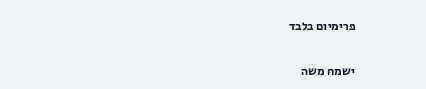פרימיום בלבד

ישמח משה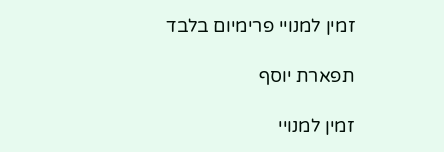זמין למנויי פרימיום בלבד

תפארת יוסף

זמין למנויי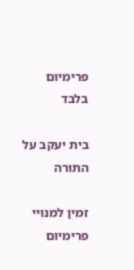פרימיום בלבד

בית יעקב על התורה

זמין למנויי פרימיום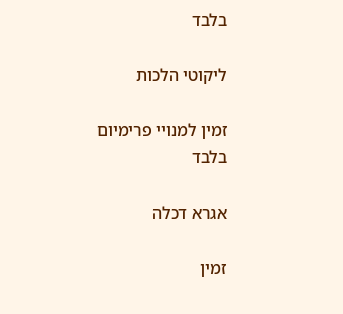בלבד

ליקוטי הלכות

זמין למנויי פרימיום בלבד

אגרא דכלה

זמין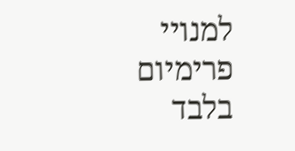למנויי פרימיום בלבד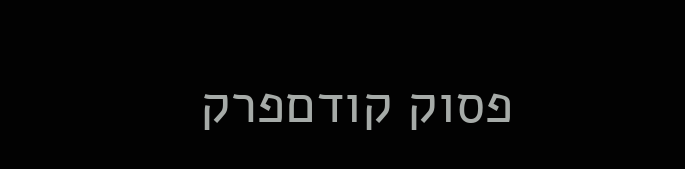פסוק קודםפרק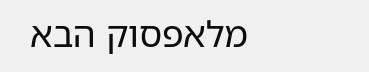מלאפסוק הבא